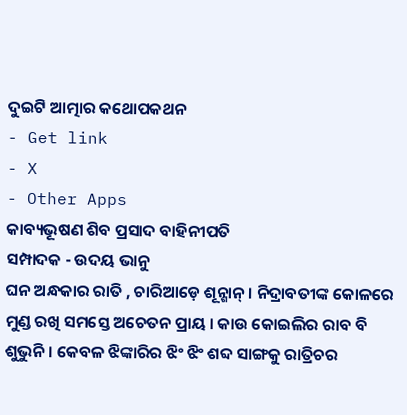ଦୁଇଟି ଆତ୍ମାର କଥୋପକଥନ
- Get link
- X
- Other Apps
କାବ୍ୟଭୂଷଣ ଶିବ ପ୍ରସାଦ ବାହିନୀପତି
ସମ୍ପାଦକ - ଉଦୟ ଭାନୁ
ଘନ ଅନ୍ଧକାର ରାତି , ଚାରିଆଡ଼େ ଶୂନ୍ଶାନ୍ । ନିଦ୍ରାବତୀଙ୍କ କୋଳରେ ମୁଣ୍ଡ ରଖି ସମସ୍ତେ ଅଚେତନ ପ୍ରାୟ । କାଉ କୋଇଲିର ରାବ ବି ଶୁଭୁନି । କେବଳ ଝିଙ୍କାରିର ଝିଂ ଝିଂ ଶବ୍ଦ ସାଙ୍ଗକୁ ରାତ୍ରିଚର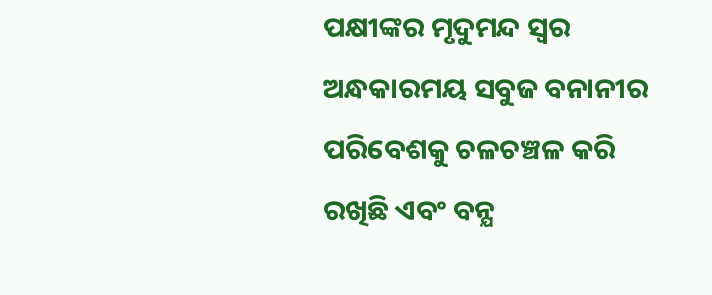ପକ୍ଷୀଙ୍କର ମୃଦୁମନ୍ଦ ସ୍ବର ଅନ୍ଧକାରମୟ ସବୁଜ ବନାନୀର ପରିବେଶକୁ ଚଳଚଞ୍ଚଳ କରି ରଖିଛି ଏବଂ ବନ୍ଯ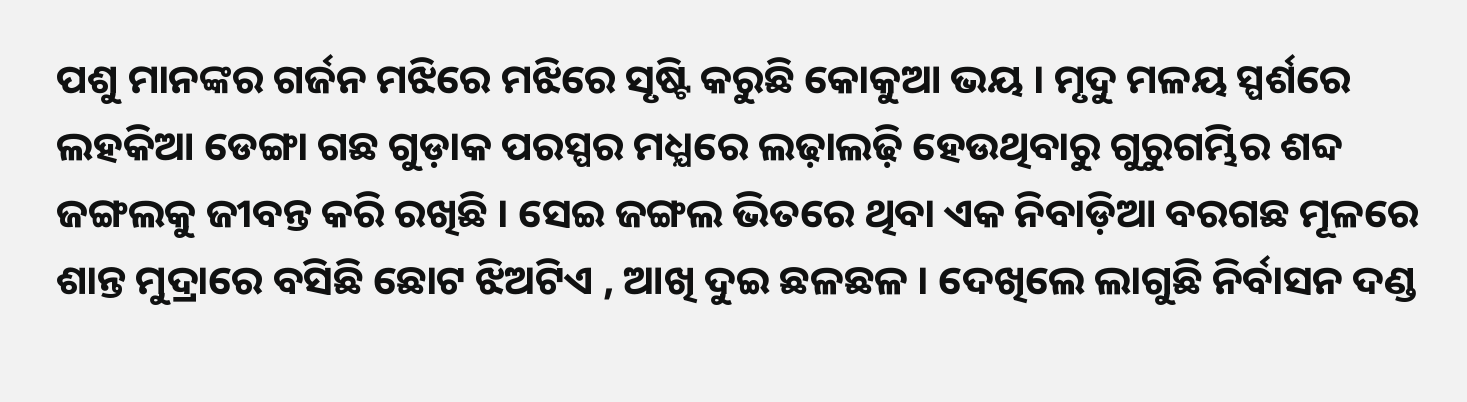ପଶୁ ମାନଙ୍କର ଗର୍ଜନ ମଝିରେ ମଝିରେ ସୃଷ୍ଟି କରୁଛି କୋକୁଆ ଭୟ । ମୃଦୁ ମଳୟ ସ୍ପର୍ଶରେ ଲହକିଆ ଡେଙ୍ଗା ଗଛ ଗୁଡ଼ାକ ପରସ୍ପର ମଧ୍ଯରେ ଲଢ଼ାଲଢ଼ି ହେଉଥିବାରୁ ଗୁରୁଗମ୍ଭିର ଶବ୍ଦ ଜଙ୍ଗଲକୁ ଜୀବନ୍ତ କରି ରଖିଛି । ସେଇ ଜଙ୍ଗଲ ଭିତରେ ଥିବା ଏକ ନିବାଡ଼ିଆ ବରଗଛ ମୂଳରେ ଶାନ୍ତ ମୁଦ୍ରାରେ ବସିଛି ଛୋଟ ଝିଅଟିଏ , ଆଖି ଦୁଇ ଛଳଛଳ । ଦେଖିଲେ ଲାଗୁଛି ନିର୍ବାସନ ଦଣ୍ଡ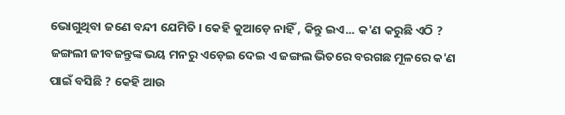ଭୋଗୁଥିବା ଜଣେ ବନ୍ଦୀ ଯେମିତି । କେହି କୁଆଡ଼େ ନାହିଁ , କିନ୍ତୁ ଇଏ... କ'ଣ କରୁଛି ଏଠି ? ଜଙ୍ଗଲୀ ଜୀବଜନ୍ତୁଙ୍କ ଭୟ ମନରୁ ଏଡ଼େଇ ଦେଇ ଏ ଜଙ୍ଗଲ ଭିତରେ ବରଗଛ ମୂଳରେ କ'ଣ ପାଇଁ ବସିଛି ? କେହି ଆଉ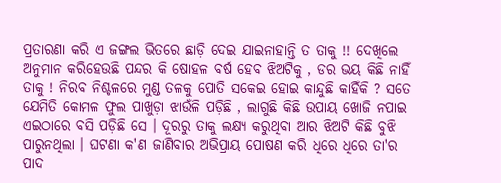ପ୍ରତାରଣା କରି ଏ ଜଙ୍ଗଲ ଭିତରେ ଛାଡ଼ି ଦେଇ ଯାଇନାହାନ୍ତି ତ ତାକୁ !! ଦେଖିଲେ ଅନୁମାନ କରିହେଉଛି ପନ୍ଦର କି ଷୋହଳ ବର୍ଷ ହେବ ଝିଅଟିକୁ , ଡର ଭୟ କିଛି ନାହିଁ ତାକୁ ! ନିରବ ନିଶ୍ଚଳରେ ମୁଣ୍ଡ ତଳକୁ ପୋତି ସକେଇ ହୋଇ କାନ୍ଦୁଛି କାହିଁକି ? ସତେ ଯେମିତି କୋମଳ ଫୁଲ ପାଖୁଡ଼ା ଝାଉଁଳି ପଡ଼ିଛି , ଲାଗୁଛି କିଛି ଉପାୟ ଖୋଜି ନପାଇ ଏଇଠାରେ ବସି ପଡ଼ିଛି ସେ । ଦୂରରୁ ତାକୁ ଲକ୍ଷ୍ଯ କରୁଥିବା ଆର ଝିଅଟି କିଛି ବୁଝି ପାରୁନଥିଲା । ଘଟଣା କ'ଣ ଜାଣିବାର ଅଭିପ୍ରାୟ ପୋଷଣ କରି ଧିରେ ଧିରେ ତା'ର ପାଦ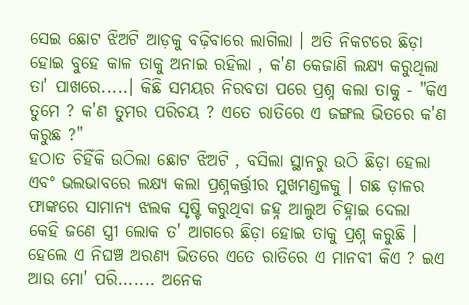ସେଇ ଛୋଟ ଝିଅଟି ଆଡ଼କୁ ବଢ଼ିବାରେ ଲାଗିଲା । ଅତି ନିକଟରେ ଛିଡ଼ା ହୋଇ ବୁହେ କାଳ ତାକୁ ଅନାଇ ରହିଲା , କ'ଣ କେଜାଣି ଲକ୍ଷ୍ୟ କରୁଥିଲା ତା' ପାଖରେ.....। କିଛି ସମୟର ନିରବତା ପରେ ପ୍ରଶ୍ନ କଲା ତାକୁ - "କିଏ ତୁମେ ? କ'ଣ ତୁମର ପରିଚୟ ? ଏତେ ରାତିରେ ଏ ଜଙ୍ଗଲ ଭିତରେ କ'ଣ କରୁଛ ?"
ହଠାତ ଚିହିଁକି ଉଠିଲା ଛୋଟ ଝିଅଟି , ବସିଲା ସ୍ଥାନରୁ ଉଠି ଛିଡ଼ା ହେଲା ଏବଂ ଭଲଭାବରେ ଲକ୍ଷ୍ୟ କଲା ପ୍ରଶ୍ନକର୍ତ୍ତ୍ରୀର ମୁଖମଣ୍ଡଳକୁ । ଗଛ ଡ଼ାଳର ଫାଙ୍କରେ ସାମାନ୍ୟ ଝଲକ ସୃଷ୍ଟି କରୁଥିବା ଜହ୍ନ ଆଲୁଅ ଚିହ୍ନାଇ ଦେଲା କେହି ଜଣେ ସ୍ତ୍ରୀ ଲୋକ ତ' ଆଗରେ ଛିଡ଼ା ହୋଇ ତାକୁ ପ୍ରଶ୍ନ କରୁଛି । ହେଲେ ଏ ନିଘଞ୍ଚ ଅରଣ୍ୟ ଭିତରେ ଏତେ ରାତିରେ ଏ ମାନବୀ କିଏ ? ଇଏ ଆଉ ମୋ' ପରି....... ଅନେକ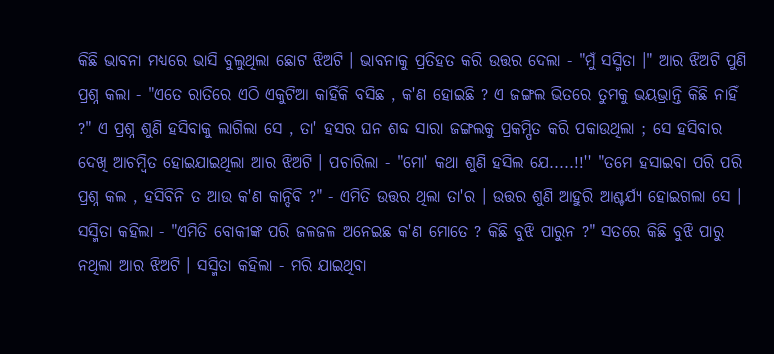କିଛି ଭାବନା ମଧ୍ଯରେ ଭାସି ବୁଲୁଥିଲା ଛୋଟ ଝିଅଟି । ଭାବନାକୁ ପ୍ରତିହତ କରି ଉତ୍ତର ଦେଲା - "ମୁଁ ସସ୍ମିତା ।" ଆର ଝିଅଟି ପୁଣି ପ୍ରଶ୍ନ କଲା - "ଏତେ ରାତିରେ ଏଠି ଏକୁଟିଆ କାହିଁକି ବସିଛ , କ'ଣ ହୋଇଛି ? ଏ ଜଙ୍ଗଲ ଭିତରେ ତୁମକୁ ଭୟଭ୍ରାନ୍ତି କିଛି ନାହିଁ ?" ଏ ପ୍ରଶ୍ନ ଶୁଣି ହସିବାକୁ ଲାଗିଲା ସେ , ତା' ହସର ଘନ ଶବ୍ଦ ସାରା ଜଙ୍ଗଲକୁ ପ୍ରକମ୍ପିତ କରି ପକାଉଥିଲା ; ସେ ହସିବାର ଦେଖି ଆଚମ୍ବିତ ହୋଇଯାଇଥିଲା ଆର ଝିଅଟି । ପଚାରିଲା - "ମୋ' କଥା ଶୁଣି ହସିଲ ଯେ.....!!'' "ତମେ ହସାଇବା ପରି ପରି ପ୍ରଶ୍ନ କଲ , ହସିବିନି ତ ଆଉ କ'ଣ କାନ୍ଦିବି ?" - ଏମିତି ଉତ୍ତର ଥିଲା ତା'ର । ଉତ୍ତର ଶୁଣି ଆହୁରି ଆଶ୍ଚର୍ଯ୍ୟ ହୋଇଗଲା ସେ । ସସ୍ମିତା କହିଲା - "ଏମିତି ବୋକୀଙ୍କ ପରି ଜଳଜଳ ଅନେଇଛ କ'ଣ ମୋତେ ? କିଛି ବୁଝି ପାରୁନ ?" ସତରେ କିଛି ବୁଝି ପାରୁ ନଥିଲା ଆର ଝିଅଟି । ସସ୍ମିତା କହିଲା - ମରି ଯାଇଥିବା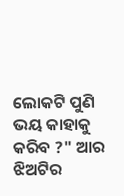ଲୋକଟି ପୁଣି ଭୟ କାହାକୁ କରିବ ?" ଆର ଝିଅଟିର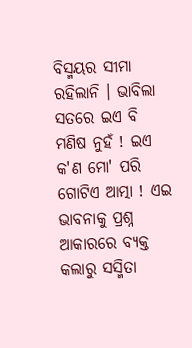ବିସ୍ମୟର ସୀମା ରହିଲାନି । ଭାବିଲା ସତରେ ଇଏ ବି ମଣିଷ ନୁହଁ ! ଇଏ କ'ଣ ମୋ' ପରି ଗୋଟିଏ ଆତ୍ମା ! ଏଇ ଭାବନାକୁ ପ୍ରଶ୍ନ ଆକାରରେ ବ୍ଯକ୍ତ କଲାରୁ ସସ୍ମିତା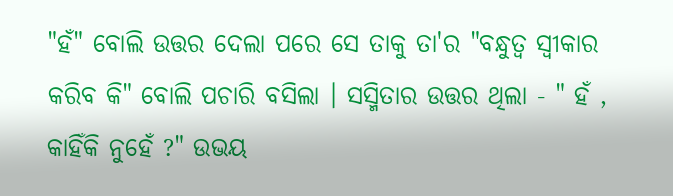"ହଁ" ବୋଲି ଉତ୍ତର ଦେଲା ପରେ ସେ ତାକୁ ତା'ର "ବନ୍ଧୁତ୍ୱ ସ୍ବୀକାର କରିବ କି" ବୋଲି ପଚାରି ବସିଲା । ସସ୍ମିତାର ଉତ୍ତର ଥିଲା - " ହଁ , କାହିଁକି ନୁହେଁ ?" ଉଭୟ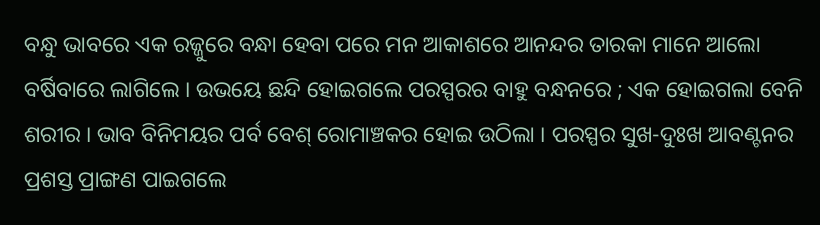ବନ୍ଧୁ ଭାବରେ ଏକ ରଜ୍ଜୁରେ ବନ୍ଧା ହେବା ପରେ ମନ ଆକାଶରେ ଆନନ୍ଦର ତାରକା ମାନେ ଆଲୋ ବର୍ଷିବାରେ ଲାଗିଲେ । ଉଭୟେ ଛନ୍ଦି ହୋଇଗଲେ ପରସ୍ପରର ବାହୁ ବନ୍ଧନରେ ; ଏକ ହୋଇଗଲା ବେନି ଶରୀର । ଭାବ ବିନିମୟର ପର୍ବ ବେଶ୍ ରୋମାଞ୍ଚକର ହୋଇ ଉଠିଲା । ପରସ୍ପର ସୁଖ-ଦୁଃଖ ଆବଣ୍ଟନର ପ୍ରଶସ୍ତ ପ୍ରାଙ୍ଗଣ ପାଇଗଲେ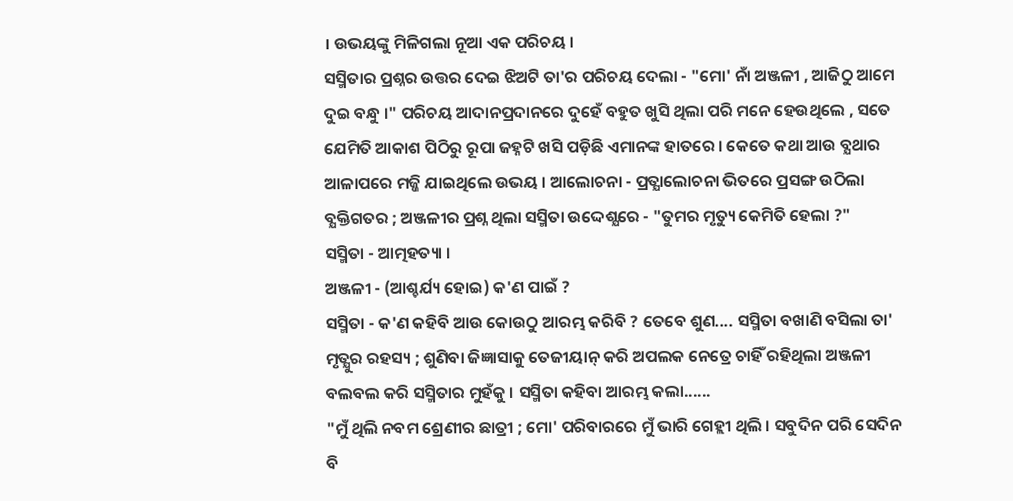। ଉଭୟଙ୍କୁ ମିଳିଗଲା ନୂଆ ଏକ ପରିଚୟ ।
ସସ୍ମିତାର ପ୍ରଶ୍ନର ଉତ୍ତର ଦେଇ ଝିଅଟି ତା'ର ପରିଚୟ ଦେଲା - "ମୋ' ନାଁ ଅଞ୍ଜଳୀ , ଆଜିଠୁ ଆମେ ଦୁଇ ବନ୍ଧୁ ।" ପରିଚୟ ଆଦାନପ୍ରଦାନରେ ଦୁହେଁ ବହୁତ ଖୁସି ଥିଲା ପରି ମନେ ହେଉଥିଲେ , ସତେ ଯେମିତି ଆକାଶ ପିଠିରୁ ରୂପା ଜହ୍ନଟି ଖସି ପଡ଼ିଛି ଏମାନଙ୍କ ହାତରେ । କେତେ କଥା ଆଉ ବ୍ଯଥାର ଆଳାପରେ ମଜ୍ଜି ଯାଇଥିଲେ ଉଭୟ । ଆଲୋଚନା - ପ୍ରତ୍ଯାଲୋଚନା ଭିତରେ ପ୍ରସଙ୍ଗ ଉଠିଲା ବ୍ଯକ୍ତିଗତର ; ଅଞ୍ଜଳୀର ପ୍ରଶ୍ନ ଥିଲା ସସ୍ମିତା ଉଦ୍ଦେଶ୍ଯରେ - "ତୁମର ମୃତ୍ୟୁ କେମିତି ହେଲା ?"
ସସ୍ମିତା - ଆତ୍ମହତ୍ୟା ।
ଅଞ୍ଜଳୀ - (ଆଶ୍ଚର୍ଯ୍ୟ ହୋଇ) କ'ଣ ପାଇଁ ?
ସସ୍ମିତା - କ'ଣ କହିବି ଆଉ କୋଉଠୁ ଆରମ୍ଭ କରିବି ? ତେବେ ଶୁଣ.... ସସ୍ମିତା ବଖାଣି ବସିଲା ତା' ମୃତ୍ଯୁର ରହସ୍ୟ ; ଶୁଣିବା ଜିଜ୍ଞାସାକୁ ତେଜୀୟାନ୍ କରି ଅପଲକ ନେତ୍ରେ ଚାହିଁ ରହିଥିଲା ଅଞ୍ଜଳୀ ବଲବଲ କରି ସସ୍ମିତାର ମୁହଁକୁ । ସସ୍ମିତା କହିବା ଆରମ୍ଭ କଲା......
"ମୁଁ ଥିଲି ନବମ ଶ୍ରେଣୀର ଛାତ୍ରୀ ; ମୋ' ପରିବାରରେ ମୁଁ ଭାରି ଗେହ୍ଲୀ ଥିଲି । ସବୁଦିନ ପରି ସେଦିନ ବି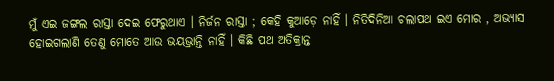ମୁଁ ଏଇ ଜଙ୍ଗଲ ରାସ୍ତା ଦେଇ ଫେରୁଥାଏ । ନିର୍ଜନ ରାସ୍ତା ; କେହି କୁଆଡ଼େ ନାହିଁ । ନିତିଦିନିଆ ଚଲାପଥ ଇଏ ମୋର , ଅଭ୍ଯାସ ହୋଇଗଲାଣି ତେଣୁ ମୋତେ ଆଉ ଭୟଭ୍ରାନ୍ତି ନାହିଁ । କିଛି ପଥ ଅତିକ୍ରାନ୍ତ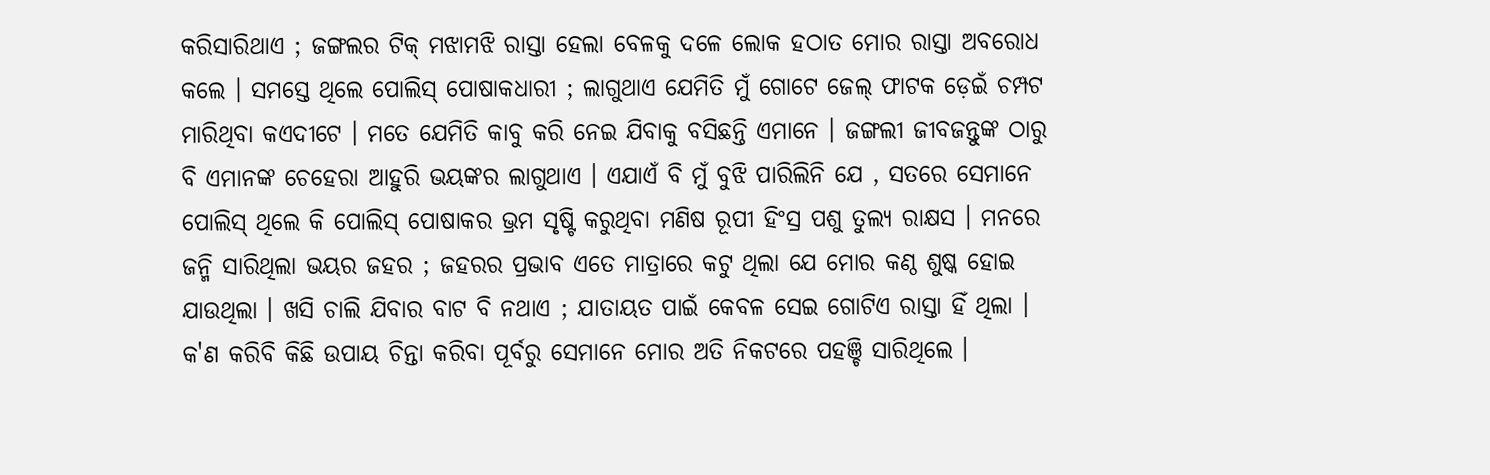କରିସାରିଥାଏ ; ଜଙ୍ଗଲର ଟିକ୍ ମଝାମଝି ରାସ୍ତା ହେଲା ବେଳକୁ ଦଳେ ଲୋକ ହଠାତ ମୋର ରାସ୍ତା ଅବରୋଧ କଲେ । ସମସ୍ତେ ଥିଲେ ପୋଲିସ୍ ପୋଷାକଧାରୀ ; ଲାଗୁଥାଏ ଯେମିତି ମୁଁ ଗୋଟେ ଜେଲ୍ ଫାଟକ ଡ଼େଇଁ ଚମ୍ପଟ ମାରିଥିବା କଏଦୀଟେ । ମତେ ଯେମିତି କାବୁ କରି ନେଇ ଯିବାକୁ ବସିଛନ୍ତି ଏମାନେ । ଜଙ୍ଗଲୀ ଜୀବଜନ୍ତୁଙ୍କ ଠାରୁ ବି ଏମାନଙ୍କ ଚେହେରା ଆହୁରି ଭୟଙ୍କର ଲାଗୁଥାଏ । ଏଯାଏଁ ବି ମୁଁ ବୁଝି ପାରିଲିନି ଯେ , ସତରେ ସେମାନେ ପୋଲିସ୍ ଥିଲେ କି ପୋଲିସ୍ ପୋଷାକର ଭ୍ରମ ସୃଷ୍ଟି କରୁଥିବା ମଣିଷ ରୂପୀ ହିଂସ୍ର ପଶୁ ତୁଲ୍ଯ ରାକ୍ଷସ । ମନରେ ଜନ୍ମି ସାରିଥିଲା ଭୟର ଜହର ; ଜହରର ପ୍ରଭାବ ଏତେ ମାତ୍ରାରେ କଟୁ ଥିଲା ଯେ ମୋର କଣ୍ଠ ଶୁଷ୍କ ହୋଇ ଯାଉଥିଲା । ଖସି ଚାଲି ଯିବାର ବାଟ ବି ନଥାଏ ; ଯାତାୟତ ପାଇଁ କେବଳ ସେଇ ଗୋଟିଏ ରାସ୍ତା ହିଁ ଥିଲା । କ'ଣ କରିବି କିଛି ଉପାୟ ଚିନ୍ତା କରିବା ପୂର୍ବରୁ ସେମାନେ ମୋର ଅତି ନିକଟରେ ପହଞ୍ଚି ସାରିଥିଲେ ।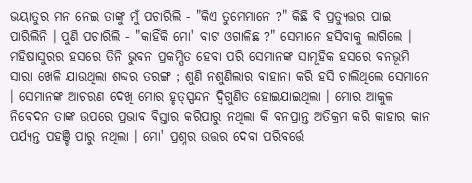ଭୟାତୁର ମନ ନେଇ ତାଙ୍କୁ ମୁଁ ପଚାରିଲି - "କିଏ ତୁମେମାନେ ?" କିଛି ବି ପ୍ରତ୍ଯୁତ୍ତର ପାଇ ପାରିଲିନି । ପୁଣି ପଚାରିଲି - "କାହିଁକି ମୋ' ବାଟ ଓଗାଳିଛ ?" ସେମାନେ ହସିବାକୁ ଲାଗିଲେ । ମହିଷାସୁରର ହସରେ ତିନି ଭୁବନ ପ୍ରକମ୍ପିତ ହେବା ପରି ସେମାନଙ୍କ ସାମୂହିକ ହସରେ ବନଭୂମି ସାରା ଖେଳି ଯାଉଥିଲା ଶବ୍ଦର ତରଙ୍ଗ ; ଶୁଣି ନଶୁଣିଲାର ବାହାନା କରି ହସି ଚାଲିଥିଲେ ସେମାନେ । ସେମାନଙ୍କ ଆଚରଣ ଦେଖି ମୋର ହୃତ୍ସ୍ପନ୍ଦନ ଦ୍ବିଗୁଣିତ ହୋଇଯାଇଥିଲା । ମୋର ଆକୁଳ ନିବେଦନ ତାଙ୍କ ଉପରେ ପ୍ରଭାବ ବିସ୍ତାର କରିପାରୁ ନଥିଲା କି ବନପ୍ରାନ୍ତ ଅତିକ୍ରମ କରି କାହାର କାନ ପର୍ଯ୍ଯନ୍ତ ପହଞ୍ଚି ପାରୁ ନଥିଲା । ମୋ' ପ୍ରଶ୍ନର ଉତ୍ତର ଦେବା ପରିବର୍ତ୍ତେ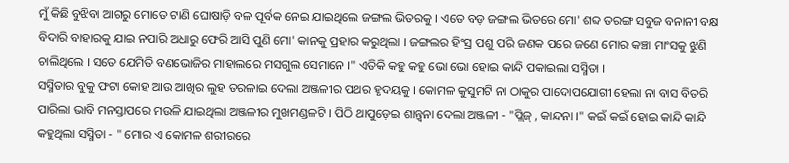ମୁଁ କିଛି ବୁଝିବା ଆଗରୁ ମୋତେ ଟାଣି ଘୋଷାଡ଼ି ବଳ ପୂର୍ବକ ନେଇ ଯାଇଥିଲେ ଜଙ୍ଗଲ ଭିତରକୁ । ଏତେ ବଡ଼ ଜଙ୍ଗଲ ଭିତରେ ମୋ' ଶବ୍ଦ ତରଙ୍ଗ ସବୁଜ ବନାନୀ ବକ୍ଷ ବିଦାରି ବାହାରକୁ ଯାଇ ନପାରି ଅଧାରୁ ଫେରି ଆସି ପୁଣି ମୋ' କାନକୁ ପ୍ରହାର କରୁଥିଲା । ଜଙ୍ଗଲର ହିଂସ୍ର ପଶୁ ପରି ଜଣକ ପରେ ଜଣେ ମୋର କଞ୍ଚା ମାଂସକୁ ଝୁଣି ଚାଲିଥିଲେ । ସତେ ଯେମିତି ବଣଭୋଜିର ମାହାଲରେ ମସଗୁଲ ସେମାନେ ।" ଏତିକି କହୁ କହୁ ଭୋ ଭୋ ହୋଇ କାନ୍ଦି ପକାଇଲା ସସ୍ମିତା ।
ସସ୍ମିତାର ବୁକୁ ଫଟା କୋହ ଆଉ ଆଖିର ଲୁହ ତରଳାଇ ଦେଲା ଅଞ୍ଜଳୀର ପଥର ହୃଦୟକୁ । କୋମଳ କୁସୁମଟି ନା ଠାକୁର ପାଦୋପଯୋଗୀ ହେଲା ନା ବାସ ବିତରି ପାରିଲା ଭାବି ମନସ୍ତାପରେ ମଉଳି ଯାଇଥିଲା ଅଞ୍ଜଳୀର ମୁଖମଣ୍ଡଳଟି । ପିଠି ଥାପୁଡ଼େଇ ଶାନ୍ତ୍ବନା ଦେଲା ଅଞ୍ଜଳୀ - "ପ୍ଲିଜ୍ , କାନ୍ଦନା ।" କଇଁ କଇଁ ହୋଇ କାନ୍ଦି କାନ୍ଦି କହୁଥିଲା ସସ୍ମିତା - " ମୋର ଏ କୋମଳ ଶରୀରରେ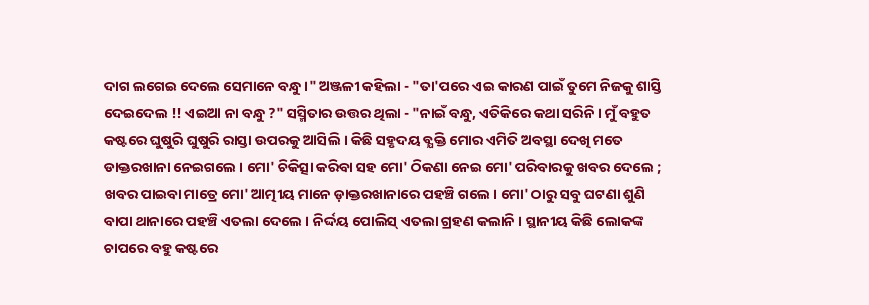ଦାଗ ଲଗେଇ ଦେଲେ ସେମାନେ ବନ୍ଧୁ ।" ଅଞ୍ଜଳୀ କହିଲା - "ତା'ପରେ ଏଇ କାରଣ ପାଇଁ ତୁମେ ନିଜକୁ ଶାସ୍ତି ଦେଇଦେଲ !! ଏଇଆ ନା ବନ୍ଧୁ ?" ସସ୍ମିତାର ଉତ୍ତର ଥିଲା - "ନାଇଁ ବନ୍ଧୁ, ଏତିକିରେ କଥା ସରିନି । ମୁଁ ବହୁତ କଷ୍ଟରେ ଘୁଷୁରି ଘୁଷୁରି ରାସ୍ତା ଉପରକୁ ଆସିଲି । କିଛି ସହୃଦୟ ବ୍ଯକ୍ତି ମୋର ଏମିତି ଅବସ୍ଥା ଦେଖି ମତେ ଡାକ୍ତରଖାନା ନେଇଗଲେ । ମୋ' ଚିକିତ୍ସା କରିବା ସହ ମୋ' ଠିକଣା ନେଇ ମୋ' ପରିବାରକୁ ଖବର ଦେଲେ ; ଖବର ପାଇବା ମାତ୍ରେ ମୋ' ଆତ୍ମୀୟ ମାନେ ଡ଼ାକ୍ତରଖାନାରେ ପହଞ୍ଚି ଗଲେ । ମୋ' ଠାରୁ ସବୁ ଘଟଣା ଶୁଣି ବାପା ଥାନାରେ ପହଞ୍ଚି ଏତଲା ଦେଲେ । ନିର୍ଦ୍ଦୟ ପୋଲିସ୍ ଏତଲା ଗ୍ରହଣ କଲାନି । ସ୍ଥାନୀୟ କିଛି ଲୋକଙ୍କ ଚାପରେ ବହୁ କଷ୍ଟରେ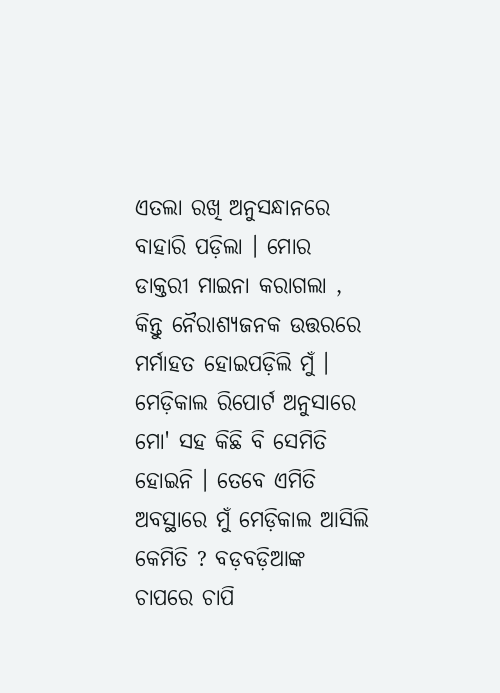ଏତଲା ରଖି ଅନୁସନ୍ଧାନରେ ବାହାରି ପଡ଼ିଲା । ମୋର ଡାକ୍ତରୀ ମାଇନା କରାଗଲା , କିନ୍ତୁ ନୈରାଶ୍ଯଜନକ ଉତ୍ତରରେ ମର୍ମାହତ ହୋଇପଡ଼ିଲି ମୁଁ । ମେଡ଼ିକାଲ ରିପୋର୍ଟ ଅନୁସାରେ ମୋ' ସହ କିଛି ବି ସେମିତି ହୋଇନି । ତେବେ ଏମିତି ଅବସ୍ଥାରେ ମୁଁ ମେଡ଼ିକାଲ ଆସିଲି କେମିତି ? ବଡ଼ବଡ଼ିଆଙ୍କ ଚାପରେ ଚାପି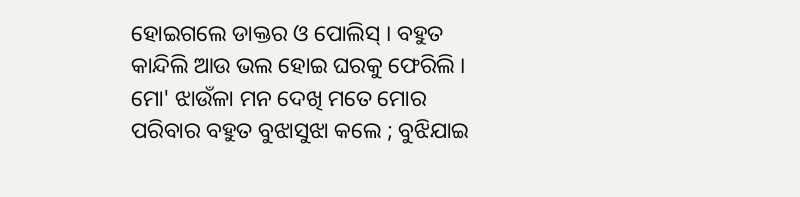ହୋଇଗଲେ ଡାକ୍ତର ଓ ପୋଲିସ୍ । ବହୁତ କାନ୍ଦିଲି ଆଉ ଭଲ ହୋଇ ଘରକୁ ଫେରିଲି । ମୋ' ଝାଉଁଳା ମନ ଦେଖି ମତେ ମୋର ପରିବାର ବହୁତ ବୁଝାସୁଝା କଲେ ; ବୁଝିଯାଇ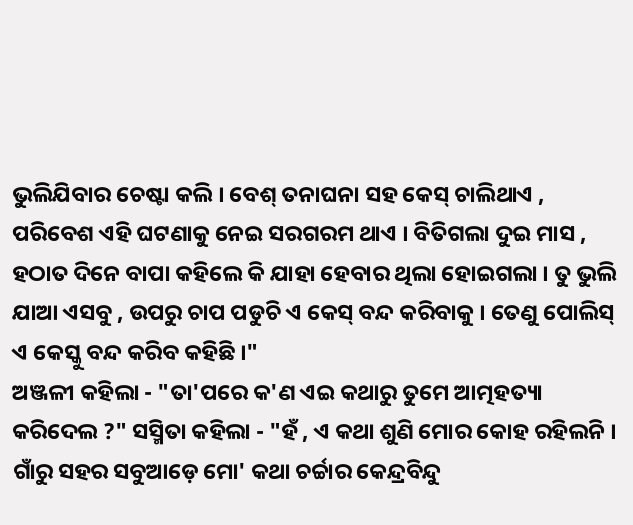ଭୁଲିଯିବାର ଚେଷ୍ଟା କଲି । ବେଶ୍ ତନାଘନା ସହ କେସ୍ ଚାଲିଥାଏ , ପରିବେଶ ଏହି ଘଟଣାକୁ ନେଇ ସରଗରମ ଥାଏ । ବିତିଗଲା ଦୁଇ ମାସ , ହଠାତ ଦିନେ ବାପା କହିଲେ କି ଯାହା ହେବାର ଥିଲା ହୋଇଗଲା । ତୁ ଭୁଲି ଯାଆ ଏସବୁ , ଉପରୁ ଚାପ ପଡୁଚି ଏ କେସ୍ ବନ୍ଦ କରିବାକୁ । ତେଣୁ ପୋଲିସ୍ ଏ କେସ୍କୁ ବନ୍ଦ କରିବ କହିଛି ।"
ଅଞ୍ଜଳୀ କହିଲା - "ତା'ପରେ କ'ଣ ଏଇ କଥାରୁ ତୁମେ ଆତ୍ମହତ୍ୟା କରିଦେଲ ?" ସସ୍ମିତା କହିଲା - "ହଁ , ଏ କଥା ଶୁଣି ମୋର କୋହ ରହିଲନି । ଗାଁରୁ ସହର ସବୁଆଡ଼େ ମୋ' କଥା ଚର୍ଚ୍ଚାର କେନ୍ଦ୍ରବିନ୍ଦୁ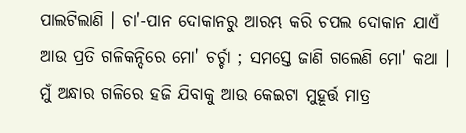ପାଲଟିଲାଣି । ଚା'-ପାନ ଦୋକାନରୁ ଆରମ୍ଭ କରି ଚପଲ ଦୋକାନ ଯାଏଁ ଆଉ ପ୍ରତି ଗଳିକନ୍ଦିରେ ମୋ' ଚର୍ଚ୍ଚା ; ସମସ୍ତେ ଜାଣି ଗଲେଣି ମୋ' କଥା । ମୁଁ ଅନ୍ଧାର ଗଳିରେ ହଜି ଯିବାକୁ ଆଉ କେଇଟା ମୁହୂର୍ତ୍ତ ମାତ୍ର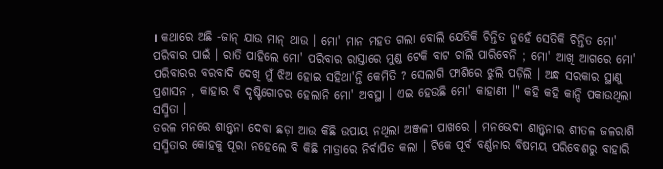। କଥାରେ ଅଛି -ଜାନ୍ ଯାଉ ମାନ୍ ଥାଉ । ମୋ' ମାନ ମହତ ଗଲା ବୋଲି ଯେତିକି ଚିନ୍ତିତ ନୁହେଁ ସେତିକି ଚିନ୍ତିତ ମୋ' ପରିବାର ପାଇଁ । ରାତି ପାହିଲେ ମୋ' ପରିବାର ରାସ୍ତାରେ ମୁଣ୍ଡ ଟେକି ବାଟ ଚାଲି ପାରିବେନି ; ମୋ' ଆଖି ଆଗରେ ମୋ' ପରିବାରର ବରବାଦି ଦେଖି ମୁଁ ଝିଅ ହୋଇ ସହିଥା'ନ୍ତି କେମିତି ? ସେଲାଗି ଫାଶିରେ ଝୁଲି ପଡ଼ିଲି । ଅନ୍ଧ ସରକାର ସ୍ଥାଣୁ ପ୍ରଶାସନ , କାହାର ବି ଦୃଷ୍ଟିଗୋଚର ହେଲାନି ମୋ' ଅବସ୍ଥା । ଏଇ ହେଉଛି ମୋ' କାହାଣୀ ।" କହି କହି କାନ୍ଦି ପକାଉଥିଲା ସସ୍ମିତା ।
ତରଳ ମନରେ ଶାନ୍ତ୍ବନା ଦେବା ଛଡ଼ା ଆଉ କିଛି ଉପାୟ ନଥିଲା ଅଞ୍ଜଳୀ ପାଖରେ । ମନଭେଦୀ ଶାନ୍ତ୍ବନାର ଶୀତଳ ଜଳରାଶି ସସ୍ମିତାର କୋହକୁ ପୂରା ନହେଲେ ବି କିଛି ମାତ୍ରାରେ ନିର୍ବାପିତ କଲା । ଟିକେ ପୂର୍ବ ବର୍ଣ୍ଣନାର ବିଷମୟ ପରିବେଶରୁ ବାହାରି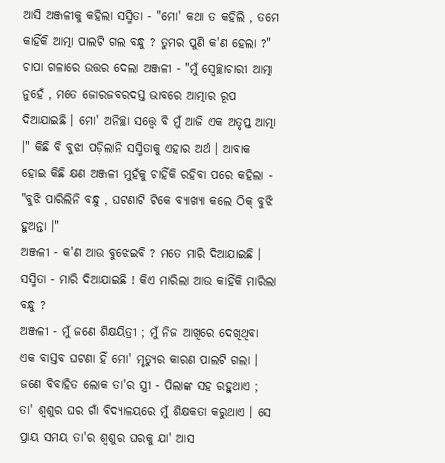ଆସି ଅଞ୍ଜଳୀକୁ କହିଲା ସସ୍ମିତା - "ମୋ' କଥା ତ କହିଲି , ତମେ କାହିଁକି ଆତ୍ମା ପାଲଟି ଗଲ ବନ୍ଧୁ ? ତୁମର ପୁଣି କ'ଣ ହେଲା ?" ଚାପା ଗଳାରେ ଉତ୍ତର ଦେଲା ଅଞ୍ଜଳୀ - "ମୁଁ ସ୍ବେଚ୍ଛାଚାରୀ ଆତ୍ମା ନୁହେଁ , ମତେ ଜୋରଜବରଦସ୍ତ ଭାବରେ ଆତ୍ମାର ରୂପ ଦିଆଯାଇଛି । ମୋ' ଅନିଚ୍ଛା ସତ୍ତ୍ୱେ ବି ମୁଁ ଆଜି ଏକ ଅତୃପ୍ତ ଆତ୍ମା ।" କିଛି ବି ବୁଝା ପଡ଼ିଲାନି ସସ୍ମିତାକୁ ଏହାର ଅର୍ଥ । ଆବାକ ହୋଇ କିଛି କ୍ଷଣ ଅଞ୍ଜଳୀ ମୁହଁକୁ ଚାହିଁକି ରହିବା ପରେ କହିଲା - "ବୁଝି ପାରିଲିନି ବନ୍ଧୁ , ଘଟଣାଟି ଟିକେ ବ୍ଯାଖ୍ଯା କଲେ ଠିକ୍ ବୁଝି ହୁଅନ୍ତା ।"
ଅଞ୍ଜଳୀ - କ'ଣ ଆଉ ବୁଝେଇବି ? ମତେ ମାରି ଦିଆଯାଇଛି ।
ସସ୍ମିତା - ମାରି ଦିଆଯାଇଛି ! କିଏ ମାରିଲା ଆଉ କାହିଁକି ମାରିଲା ବନ୍ଧୁ ?
ଅଞ୍ଜଳୀ - ମୁଁ ଜଣେ ଶିକ୍ଷୟିତ୍ରୀ ; ମୁଁ ନିଜ ଆଖିରେ ଦେଖିଥିବା ଏକ ବାସ୍ତବ ଘଟଣା ହିଁ ମୋ' ମୃତ୍ଯୁର କାରଣ ପାଲଟି ଗଲା । ଜଣେ ବିବାହିତ ଲୋକ ତା'ର ସ୍ତ୍ରୀ - ପିଲାଙ୍କ ସହ ରହୁଥାଏ ; ତା' ଶ୍ବଶୁର ଘର ଗାଁ ବିଦ୍ଯାଳୟରେ ମୁଁ ଶିକ୍ଷକତା କରୁଥାଏ । ସେ ପ୍ରାୟ ସମୟ ତା'ର ଶ୍ବଶୁର ଘରକୁ ଯା' ଆସ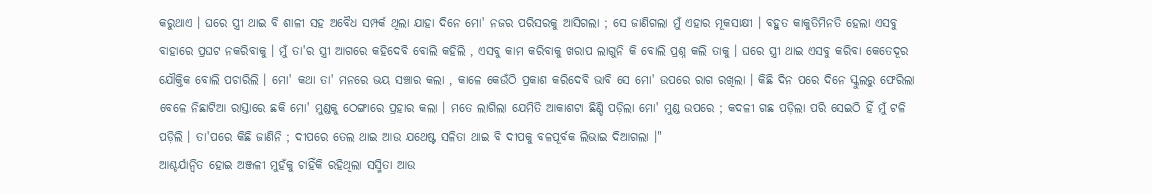କରୁଥାଏ । ଘରେ ସ୍ତ୍ରୀ ଥାଇ ବି ଶାଳୀ ସହ ଅବୈଧ ସମ୍ପର୍କ ଥିଲା ଯାହା ଦିନେ ମୋ' ନଜର ପରିସରକୁ ଆସିଗଲା ; ସେ ଜାଣିଗଲା ମୁଁ ଏହାର ମୂକସାକ୍ଷୀ । ବହୁତ କାକୁତିମିନତି ହେଲା ଏସବୁ ବାହାରେ ପ୍ରଘଟ ନକରିବାକୁ । ମୁଁ ତା'ର ସ୍ତ୍ରୀ ଆଗରେ କହିଦେବି ବୋଲି କହିଲି , ଏସବୁ କାମ କରିବାକୁ ଖରାପ ଲାଗୁନି କି ବୋଲି ପ୍ରଶ୍ନ କଲି ତାକୁ । ଘରେ ସ୍ତ୍ରୀ ଥାଇ ଏସବୁ କରିବା କେତେଦୂର ଯୌକ୍ତିକ ବୋଲି ପଚାରିଲି । ମୋ' କଥା ତା' ମନରେ ଭୟ ସଞ୍ଚାର କଲା , କାଳେ କେଉଁଠି ପ୍ରକାଶ କରିଦେବି ଭାବି ସେ ମୋ' ଉପରେ ରାଗ ରଖିଲା । କିଛି ଦିନ ପରେ ଦିନେ ସ୍କୁଲରୁ ଫେରିଲା ବେଳେ ନିଛାଟିଆ ରାସ୍ତାରେ ଛକି ମୋ' ମୁଣ୍ଡକୁ ଠେଙ୍ଗାରେ ପ୍ରହାର କଲା । ମତେ ଲାଗିଲା ଯେମିତି ଆକାଶଟା ଛିଣ୍ଡି ପଡ଼ିଲା ମୋ' ମୁଣ୍ଡ ଉପରେ ; କଦଳୀ ଗଛ ପଡ଼ିଲା ପରି ସେଇଠି ହିଁ ମୁଁ ଟଳି ପଡ଼ିଲି । ତା'ପରେ କିଛି ଜାଣିନି ; ଦୀପରେ ତେଲ ଥାଇ ଆଉ ଯଥେଷ୍ଟ ସଳିତା ଥାଇ ବି ଦୀପକୁ ବଳପୂର୍ବକ ଲିଭାଇ ଦିଆଗଲା ।"
ଆଶ୍ଚର୍ଯାନ୍ୱିତ ହୋଇ ଅଞ୍ଜଳୀ ମୁହଁକୁ ଚାହିଁକି ରହିଥିଲା ସସ୍ମିତା ଆଉ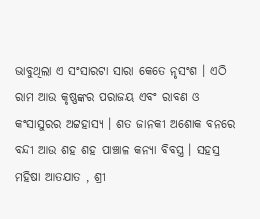ଭାବୁଥିଲା ଏ ସଂସାରଟା ସାରା କେତେ ନୃସଂଶ । ଏଠି ରାମ ଆଉ କୃଷ୍ଣଙ୍କର ପରାଜୟ ଏବଂ ରାବଣ ଓ କଂସାସୁରର ଅଟ୍ଟହାସ୍ଯ । ଶତ ଜାନକୀ ଅଶୋକ ବନରେ ବନ୍ଦୀ ଆଉ ଶହ ଶହ ପାଞ୍ଚାଳ କନ୍ଯା ବିବସ୍ତ୍ର । ସହସ୍ର ମହିଷା ଆତଯାତ , ଶ୍ରୀ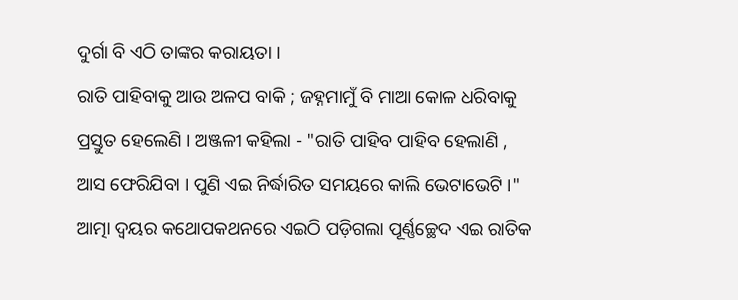ଦୁର୍ଗା ବି ଏଠି ତାଙ୍କର କରାୟତା ।
ରାତି ପାହିବାକୁ ଆଉ ଅଳପ ବାକି ; ଜହ୍ନମାମୁଁ ବି ମାଆ କୋଳ ଧରିବାକୁ ପ୍ରସ୍ତୁତ ହେଲେଣି । ଅଞ୍ଜଳୀ କହିଲା - "ରାତି ପାହିବ ପାହିବ ହେଲାଣି , ଆସ ଫେରିଯିବା । ପୁଣି ଏଇ ନିର୍ଦ୍ଧାରିତ ସମୟରେ କାଲି ଭେଟାଭେଟି ।" ଆତ୍ମା ଦ୍ବୟର କଥୋପକଥନରେ ଏଇଠି ପଡ଼ିଗଲା ପୂର୍ଣ୍ଣଚ୍ଛେଦ ଏଇ ରାତିକ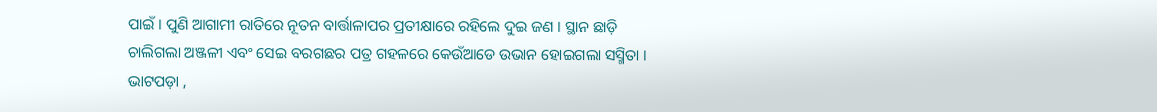ପାଇଁ । ପୁଣି ଆଗାମୀ ରାତିରେ ନୂତନ ବାର୍ତ୍ତାଳାପର ପ୍ରତୀକ୍ଷାରେ ରହିଲେ ଦୁଇ ଜଣ । ସ୍ଥାନ ଛାଡ଼ି ଚାଲିଗଲା ଅଞ୍ଜଳୀ ଏବଂ ସେଇ ବରଗଛର ପତ୍ର ଗହଳରେ କେଉଁଆଡେ ଉଭାନ ହୋଇଗଲା ସସ୍ମିତା ।
ଭାଟପଡ଼ା ,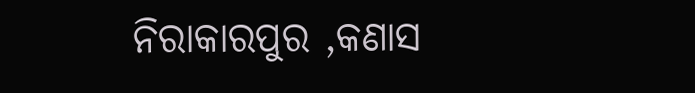ନିରାକାରପୁର ,କଣାସ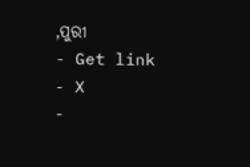,ପୁରୀ
- Get link
- X
-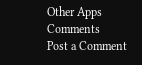Other Apps
Comments
Post a Comment